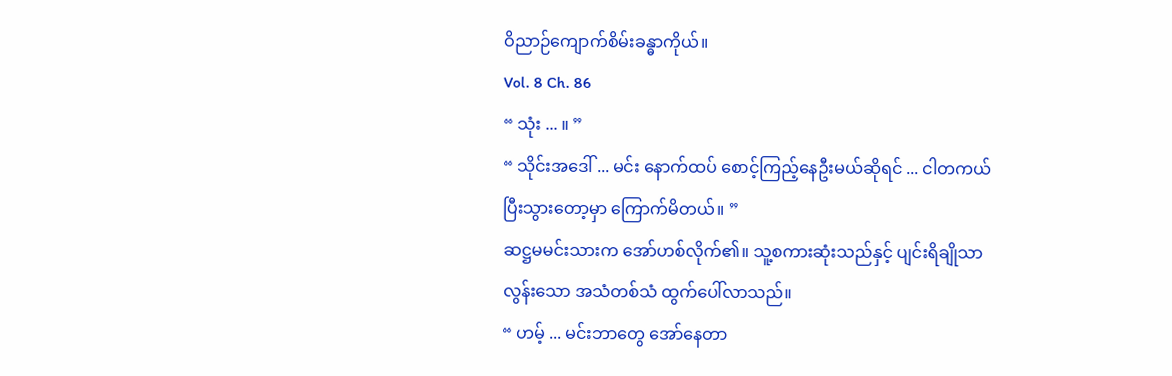ဝိညာဉ်ကျောက်စိမ်းခန္ဓာကိုယ်။
Vol. 8 Ch. 86
“ သုံး ... ။ ”
“ သိုင်းအဒေါ် ... မင်း နောက်ထပ် စောင့်ကြည့်နေဦးမယ်ဆိုရင် ... ငါတကယ် ပြီးသွားတော့မှာ ကြောက်မိတယ်။ ”
ဆဋ္ဌမမင်းသားက အော်ဟစ်လိုက်၏။ သူ့စကားဆုံးသည်နှင့် ပျင်းရိချိုသာလွန်းသော အသံတစ်သံ ထွက်ပေါ်လာသည်။
“ ဟမ့် ... မင်းဘာတွေ အော်နေတာ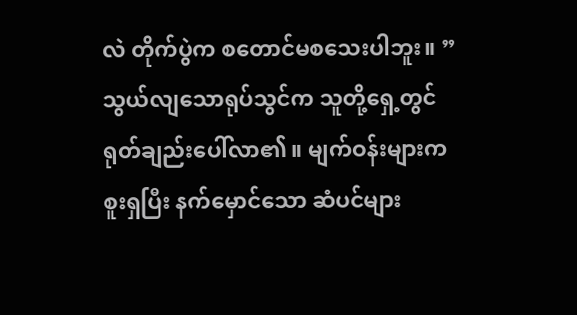လဲ တိုက်ပွဲက စတောင်မစသေးပါဘူး။ ”
သွယ်လျသောရုပ်သွင်က သူတို့ရှေ့တွင် ရုတ်ချည်းပေါ်လာ၏။ မျက်ဝန်းများက စူးရှပြီး နက်မှောင်သော ဆံပင်များ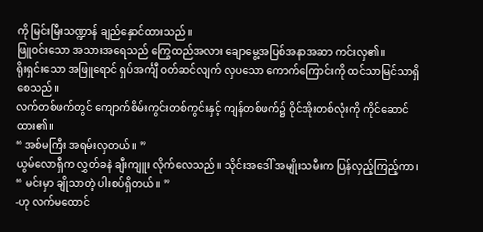ကို မြင်းမြီးသဏ္ဍာန် ချည်နှောင်ထားသည်။
ဖြူဝင်းသော အသားအရေသည် ကြွေထည်အလား ချောမွေ့အပြစ်အနာအဆာ ကင်းလှ၏။
ရိုးရှင်းသော အဖြူရောင် ရှပ်အင်္ကျီ ဝတ်ဆင်လျက် လှပသော ကောက်ကြောင်းကို ထင်သာမြင်သာရှိစေသည်။
လက်တစ်ဖက်တွင် ကျောက်စိမ်းကွင်းတစ်ကွင်းနှင့် ကျန်တစ်ဖက်၌ ဝိုင်အိုးတစ်လုံးကို ကိုင်ဆောင်ထား၏။
“ အစ်မကြီး အရမ်းလှတယ်။ ”
ယွမ်လောရှီက လွှတ်ခနဲ ချီးကျူး လိုက်လေသည်။ သိုင်းအဒေါ် အမျိုးသမီးက ပြန်လှည့်ကြည့်ကာ၊
“ မင်းမှာ ချိုသာတဲ့ ပါးစပ်ရှိတယ်။ ”
-ဟု လက်မထောင်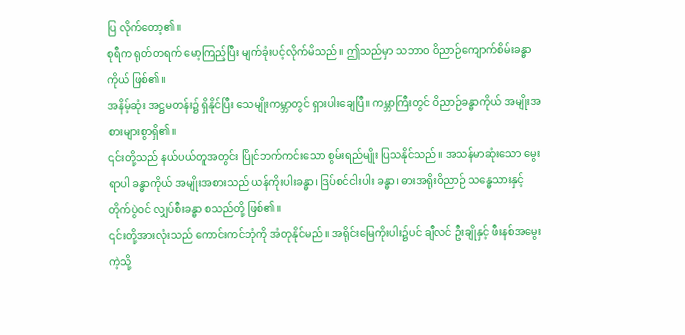ပြ လိုက်တော့၏။
စုရီက ရုတ်တရက် မော့ကြည့်ပြီး မျက်ခုံးပင့်လိုက်မိသည်။ ဤသည်မှာ သဘာဝ ဝိညာဉ်ကျောက်စိမ်းခန္ဓာကိုယ် ဖြစ်၏။
အနိမ့်ဆုံး အဋ္ဌမတန်း၌ ရှိနိုင်ပြီး သေမျိုးကမ္ဘာတွင် ရှားပါးချေပြီ။ ကမ္ဘာကြီးတွင် ဝိညာဉ်ခန္ဓာကိုယ် အမျိုးအစားများစွာရှိ၏။
၎င်းတို့သည် နယ်ပယ်တူအတွင်း ပြိုင်ဘက်ကင်းသော စွမ်းရည်မျိုး ပြသနိုင်သည်။ အသန်မာဆုံးသော မွေးရာပါ ခန္ဓာကိုယ် အမျိုးအစားသည် ယန်ကိုးပါးခန္ဓာ၊ ဒြပ်စင်ငါးပါး ခန္ဓာ၊ ဓားအရိုးဝိညာဉ် သန္ဓေသားနှင့် တိုက်ပွဲဝင် လျှပ်စီးခန္ဓာ စသည်တို့ ဖြစ်၏။
၎င်းတို့အားလုံးသည် ကောင်းကင်ဘုံကို အံတုနိုင်မည်။ အရိုင်းမြေကိုးပါး၌ပင် ချီလင် ဦးချိုနှင့် ဖီးနစ်အမွေးကဲ့သို့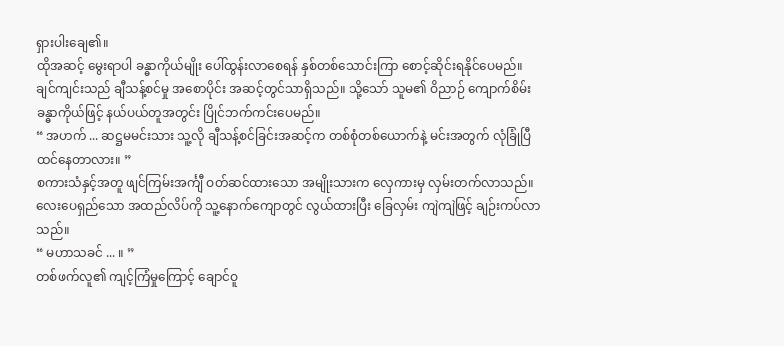ရှားပါးချေ၏။
ထိုအဆင့် မွေးရာပါ ခန္ဓာကိုယ်မျိုး ပေါ်ထွန်းလာစေရန် နှစ်တစ်သောင်းကြာ စောင့်ဆိုင်းရနိုင်ပေမည်။
ချင်ကျင်းသည် ချီသန့်စင်မှု အစောပိုင်း အဆင့်တွင်သာရှိသည်။ သို့သော် သူမ၏ ဝိညာဉ် ကျောက်စိမ်းခန္ဓာကိုယ်ဖြင့် နယ်ပယ်တူအတွင်း ပြိုင်ဘက်ကင်းပေမည်။
“ အဟက် ... ဆဋ္ဌမမင်းသား သူ့လို ချီသန့်စင်ခြင်းအဆင့်က တစ်စုံတစ်ယောက်နဲ့ မင်းအတွက် လုံခြုံပြီ ထင်နေတာလား။ ”
စကားသံနှင့်အတူ ဖျင်ကြမ်းအင်္ကျီ ဝတ်ဆင်ထားသော အမျိုးသားက လှေကားမှ လှမ်းတက်လာသည်။
လေးပေရှည်သော အထည်လိပ်ကို သူ့နောက်ကျောတွင် လွယ်ထားပြီး ခြေလှမ်း ကျဲကျဲဖြင့် ချဉ်းကပ်လာသည်။
“ မဟာသခင် ... ။ ”
တစ်ဖက်လူ၏ ကျင့်ကြံမှုကြောင့် ချောင်ဝူ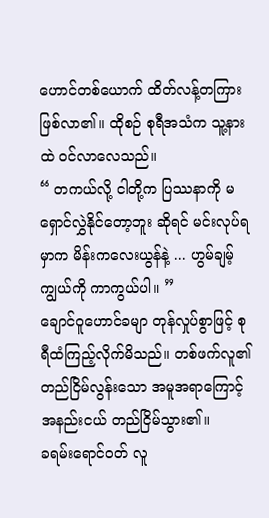ဟောင်တစ်ယောက် ထိတ်လန့်တကြား ဖြစ်လာ၏။ ထိုစဉ် စုရီအသံက သူ့နားထဲ ဝင်လာလေသည်။
“ တကယ်လို့ ငါတို့က ပြဿနာကို မရှောင်လွှဲနိုင်တော့ဘူး ဆိုရင် မင်းလုပ်ရမှာက မိန်းကလေးယွန်နဲ့ ... ဟွမ်ချမ့်ကျွယ်ကို ကာကွယ်ပါ။ ”
ချောင်ဝူဟောင်ခမျာ တုန်လှုပ်စွာဖြင့် စုရီထံကြည့်လိုက်မိသည်။ တစ်ဖက်လူ၏ တည်ငြိမ်လွန်းသော အမူအရာကြောင့် အနည်းငယ် တည်ငြိမ်သွား၏။
ခရမ်းရောင်ဝတ် လူ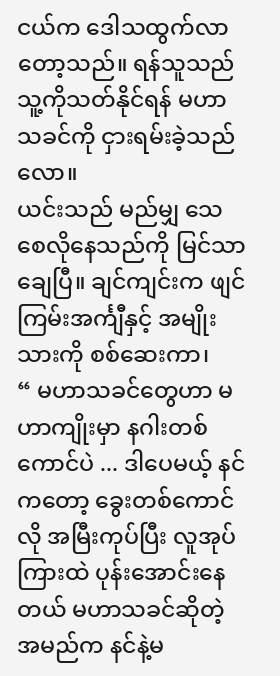ငယ်က ဒေါသထွက်လာတော့သည်။ ရန်သူသည် သူ့ကိုသတ်နိုင်ရန် မဟာသခင်ကို ငှားရမ်းခဲ့သည်လော။
ယင်းသည် မည်မျှ သေစေလိုနေသည်ကို မြင်သာချေပြီ။ ချင်ကျင်းက ဖျင်ကြမ်းအင်္ကျီနှင့် အမျိုးသားကို စစ်ဆေးကာ၊
“ မဟာသခင်တွေဟာ မဟာကျိုးမှာ နဂါးတစ်ကောင်ပဲ ... ဒါပေမယ့် နင်ကတော့ ခွေးတစ်ကောင်လို အမြီးကုပ်ပြီး လူအုပ်ကြားထဲ ပုန်းအောင်းနေတယ် မဟာသခင်ဆိုတဲ့ အမည်က နင်နဲ့မ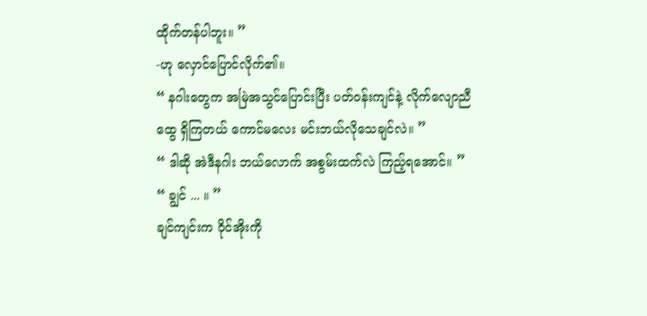ထိုက်တန်ပါဘူး။ ”
-ဟု လှောင်ပြောင်လိုက်၏။
“ နဂါးတွေက အမြဲအသွင်ပြောင်းပြီး ပတ်ဝန်းကျင်နဲ့ လိုက်လျောညီထွေ ရှိကြတယ် ကောင်မလေး မင်းဘယ်လိုသေချင်လဲ။ ”
“ ဒါဆို အဲဒီနဂါး ဘယ်လောက် အစွမ်းထက်လဲ ကြည့်ရအောင်။ ”
“ ချွင် ... ။ ”
ချင်ကျင်းက ဝိုင်အိုးကို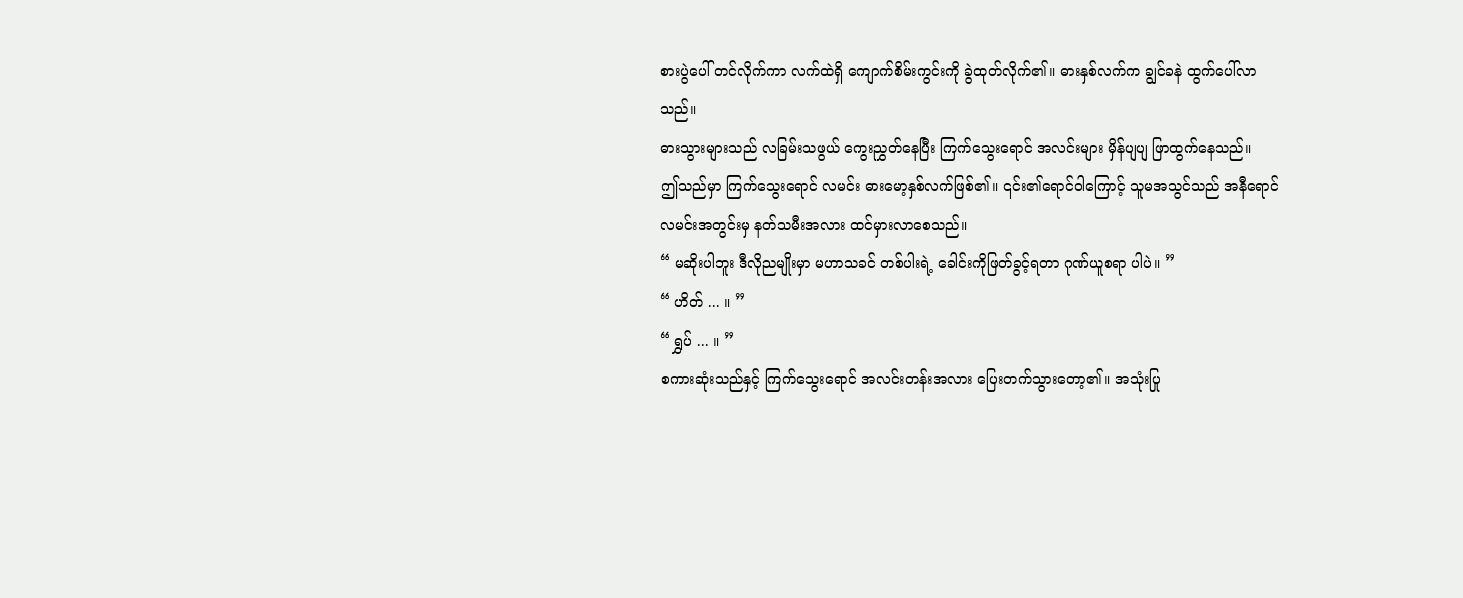စားပွဲပေါ် တင်လိုက်ကာ လက်ထဲရှိ ကျောက်စိမ်းကွင်းကို ခွဲထုတ်လိုက်၏။ ဓားနှစ်လက်က ချွင်ခနဲ ထွက်ပေါ်လာသည်။
ဓားသွားများသည် လခြမ်းသဖွယ် ကွေးညွှတ်နေပြီး ကြက်သွေးရောင် အလင်းများ မှိန်ပျပျ ဖြာထွက်နေသည်။
ဤသည်မှာ ကြက်သွေးရောင် လမင်း ဓားမော့နှစ်လက်ဖြစ်၏။ ၎င်း၏ရောင်ဝါကြောင့် သူမအသွင်သည် အနီရောင်လမင်းအတွင်းမှ နတ်သမီးအလား ထင်မှားလာစေသည်။
“ မဆိုးပါဘူး ဒီလိုညမျိုးမှာ မဟာသခင် တစ်ပါးရဲ့ ခေါင်းကိုဖြတ်ခွင့်ရတာ ဂုဏ်ယူစရာ ပါပဲ။ ”
“ ဟိတ် ... ။ ”
“ ရွှပ် ... ။ ”
စကားဆုံးသည်နှင့် ကြက်သွေးရောင် အလင်းတန်းအလား ပြေးတက်သွားတော့၏။ အသုံးပြု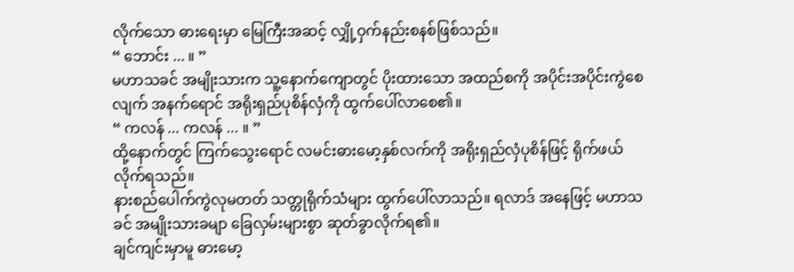လိုက်သော ဓားရေးမှာ မြေကြီးအဆင့် လျှို့ဝှက်နည်းစနစ်ဖြစ်သည်။
“ ဘောင်း ... ။ ”
မဟာသခင် အမျိုးသားက သူ့နောက်ကျောတွင် ပိုးထားသော အထည်စကို အပိုင်းအပိုင်းကွဲစေလျက် အနက်ရောင် အရိုးရှည်ပုစိန်လှံကို ထွက်ပေါ်လာစေ၏။
“ ကလန် ... ကလန် ... ။ ”
ထို့နောက်တွင် ကြက်သွေးရောင် လမင်းဓားမော့နှစ်လက်ကို အရိုးရှည်လှံပုစိန်ဖြင့် ရိုက်ဖယ် လိုက်ရသည်။
နားစည်ပေါက်ကွဲလုမတတ် သတ္တုရိုက်သံများ ထွက်ပေါ်လာသည်။ ရလာဒ် အနေဖြင့် မဟာသခင် အမျိုးသားခမျာ ခြေလှမ်းများစွာ ဆုတ်ခွာလိုက်ရ၏။
ချင်ကျင်းမှာမူ ဓားမော့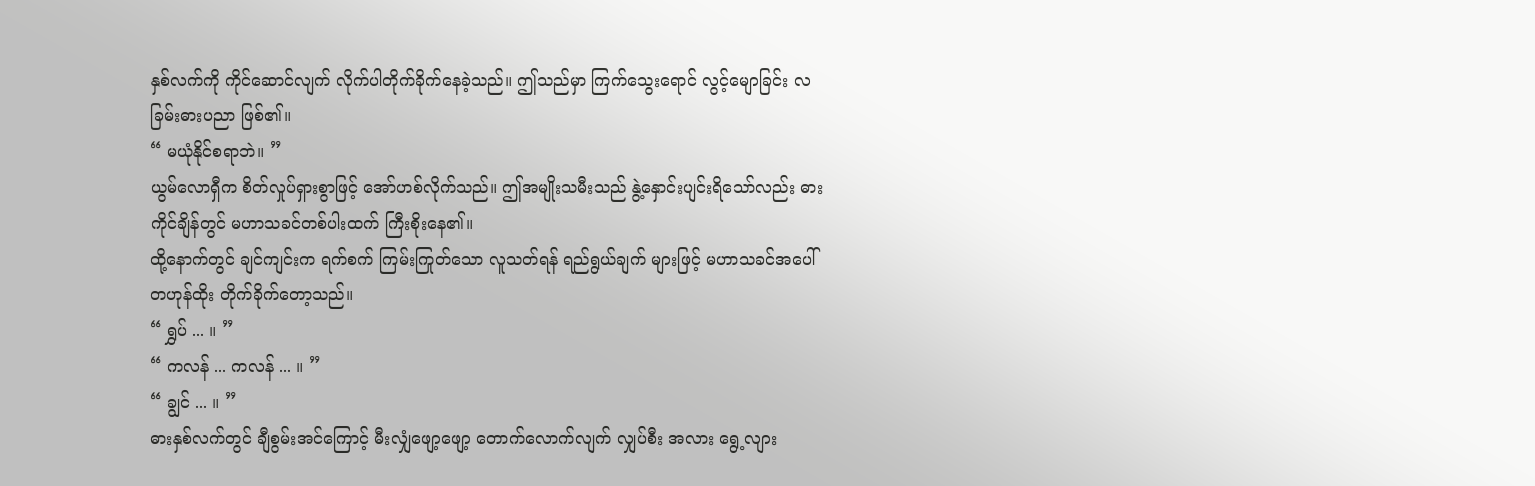နှစ်လက်ကို ကိုင်ဆောင်လျက် လိုက်ပါတိုက်ခိုက်နေခဲ့သည်။ ဤသည်မှာ ကြက်သွေးရောင် လွင့်မျောခြင်း လခြမ်းဓားပညာ ဖြစ်၏။
“ မယုံနိုင်စရာဘဲ။ ”
ယွမ်လောရှီက စိတ်လှုပ်ရှားစွာဖြင့် အော်ဟစ်လိုက်သည်။ ဤအမျိုးသမီးသည် နွဲ့နှောင်းပျင်းရိသော်လည်း ဓားကိုင်ချိန်တွင် မဟာသခင်တစ်ပါးထက် ကြီးစိုးနေ၏။
ထို့နောက်တွင် ချင်ကျင်းက ရက်စက် ကြမ်းကြုတ်သော လူသတ်ရန် ရည်ရွယ်ချက် များဖြင့် မဟာသခင်အပေါ် တဟုန်ထိုး တိုက်ခိုက်တော့သည်။
“ ရွှပ် ... ။ ”
“ ကလန် ... ကလန် ... ။ ”
“ ချွင် ... ။ ”
ဓားနှစ်လက်တွင် ချီစွမ်းအင်ကြောင့် မီးလျှံဖျော့ဖျော့ တောက်လောက်လျက် လျှပ်စီး အလား ရွေ့လျား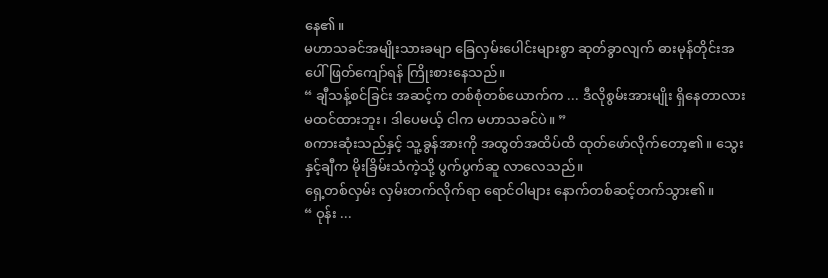နေ၏။
မဟာသခင်အမျိုးသားခမျာ ခြေလှမ်းပေါင်းများစွာ ဆုတ်ခွာလျက် ဓားမုန်တိုင်းအပေါ် ဖြတ်ကျော်ရန် ကြိုးစားနေသည်။
“ ချီသန့်စင်ခြင်း အဆင့်က တစ်စုံတစ်ယောက်က ... ဒီလိုစွမ်းအားမျိုး ရှိနေတာလား မထင်ထားဘူး၊ ဒါပေမယ့် ငါက မဟာသခင်ပဲ။ ”
စကားဆုံးသည်နှင့် သူ့ခွန်အားကို အထွတ်အထိပ်ထိ ထုတ်ဖော်လိုက်တော့၏။ သွေးနှင့်ချီက မိုးခြိမ်းသံကဲ့သို့ ပွက်ပွက်ဆူ လာလေသည်။
ရှေ့တစ်လှမ်း လှမ်းတက်လိုက်ရာ ရောင်ဝါများ နောက်တစ်ဆင့်တက်သွား၏။
“ ဝုန်း ...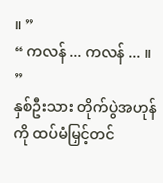။ ”
“ ကလန် ... ကလန် ... ။ ”
နှစ်ဦးသား တိုက်ပွဲအဟုန်ကို ထပ်မံမြှင့်တင်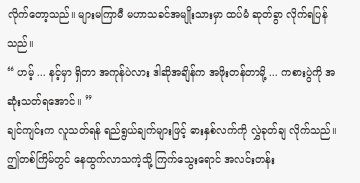လိုက်တော့သည်။ များမကြာမီ မဟာသခင်အမျိုးသားမှာ ထပ်မံ ဆုတ်ခွာ လိုက်ရပြန်သည်။
“ ဟမ့် ... နင့်မှာ ရှိတာ အကုန်ပဲလား ဒါဆိုအချိန်က အဖိုးတန်တာမို့ ... ကစားပွဲကို အဆုံးသတ်ရအောင်။ ”
ချင်ကျင်းက လူသတ်ရန် ရည်ရွယ်ချက်များဖြင့် ဓားနှစ်လက်ကို လွှဲခုတ်ချ လိုက်သည်။
ဤတစ်ကြိမ်တွင် နေထွက်လာသကဲ့သို့ ကြက်သွေးရောင် အလင်းတန်း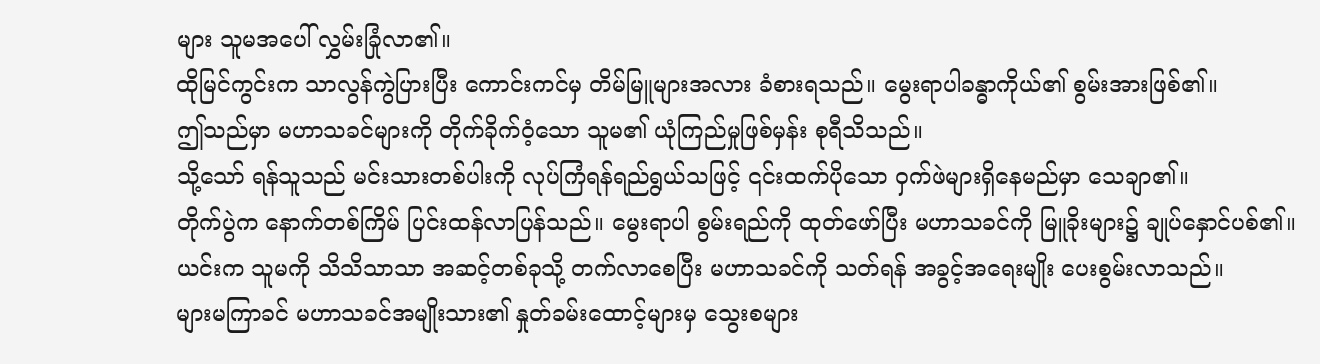များ သူမအပေါ် လွှမ်းခြုံလာ၏။
ထိုမြင်ကွင်းက သာလွန်ကွဲပြားပြီး ကောင်းကင်မှ တိမ်မြူများအလား ခံစားရသည်။ မွေးရာပါခန္ဓာကိုယ်၏ စွမ်းအားဖြစ်၏။
ဤသည်မှာ မဟာသခင်များကို တိုက်ခိုက်ဝံ့သော သူမ၏ ယုံကြည်မှုဖြစ်မှန်း စုရီသိသည်။
သို့သော် ရန်သူသည် မင်းသားတစ်ပါးကို လုပ်ကြံရန်ရည်ရွယ်သဖြင့် ၎င်းထက်ပိုသော ဝှက်ဖဲများရှိနေမည်မှာ သေချာ၏။
တိုက်ပွဲက နောက်တစ်ကြိမ် ပြင်းထန်လာပြန်သည်။ မွေးရာပါ စွမ်းရည်ကို ထုတ်ဖော်ပြီး မဟာသခင်ကို မြူခိုးများ၌ ချုပ်နှောင်ပစ်၏။
ယင်းက သူမကို သိသိသာသာ အဆင့်တစ်ခုသို့ တက်လာစေပြီး မဟာသခင်ကို သတ်ရန် အခွင့်အရေးမျိုး ပေးစွမ်းလာသည်။
များမကြာခင် မဟာသခင်အမျိုးသား၏ နှုတ်ခမ်းထောင့်များမှ သွေးစများ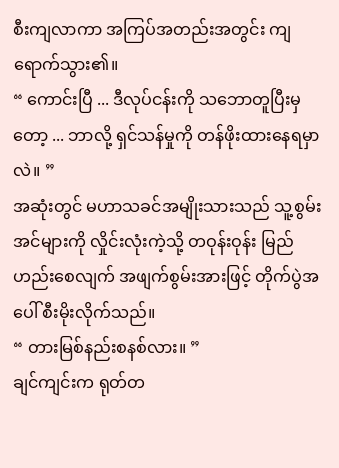စီးကျလာကာ အကြပ်အတည်းအတွင်း ကျရောက်သွား၏။
“ ကောင်းပြီ ... ဒီလုပ်ငန်းကို သဘောတူပြီးမှတော့ ... ဘာလို့ ရှင်သန်မှုကို တန်ဖိုးထားနေရမှာလဲ။ ”
အဆုံးတွင် မဟာသခင်အမျိုးသားသည် သူ့စွမ်းအင်များကို လှိုင်းလုံးကဲ့သို့ တဝုန်းဝုန်း မြည်ဟည်းစေလျက် အဖျက်စွမ်းအားဖြင့် တိုက်ပွဲအပေါ် စီးမိုးလိုက်သည်။
“ တားမြစ်နည်းစနစ်လား။ ”
ချင်ကျင်းက ရုတ်တ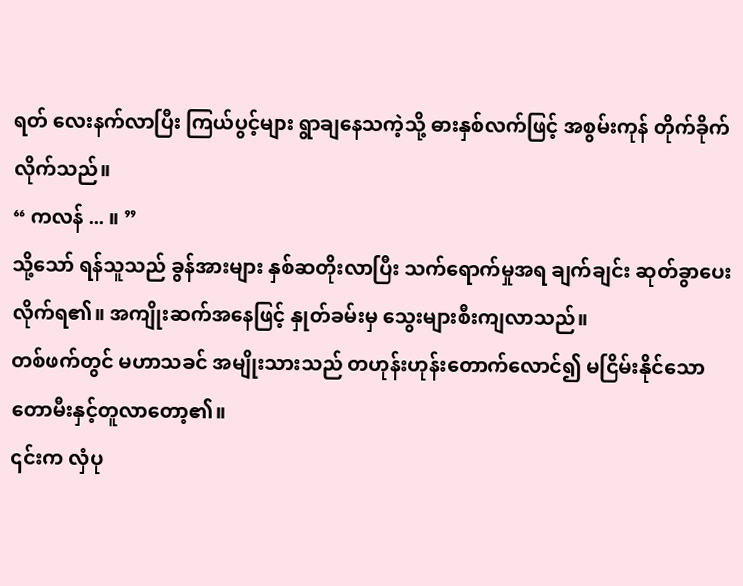ရတ် လေးနက်လာပြီး ကြယ်ပွင့်များ ရွာချနေသကဲ့သို့ ဓားနှစ်လက်ဖြင့် အစွမ်းကုန် တိုက်ခိုက်လိုက်သည်။
“ ကလန် ... ။ ”
သို့သော် ရန်သူသည် ခွန်အားများ နှစ်ဆတိုးလာပြီး သက်ရောက်မှုအရ ချက်ချင်း ဆုတ်ခွာပေးလိုက်ရ၏။ အကျိုးဆက်အနေဖြင့် နှုတ်ခမ်းမှ သွေးများစီးကျလာသည်။
တစ်ဖက်တွင် မဟာသခင် အမျိုးသားသည် တဟုန်းဟုန်းတောက်လောင်၍ မငြိမ်းနိုင်သော တောမီးနှင့်တူလာတော့၏။
၎င်းက လှံပု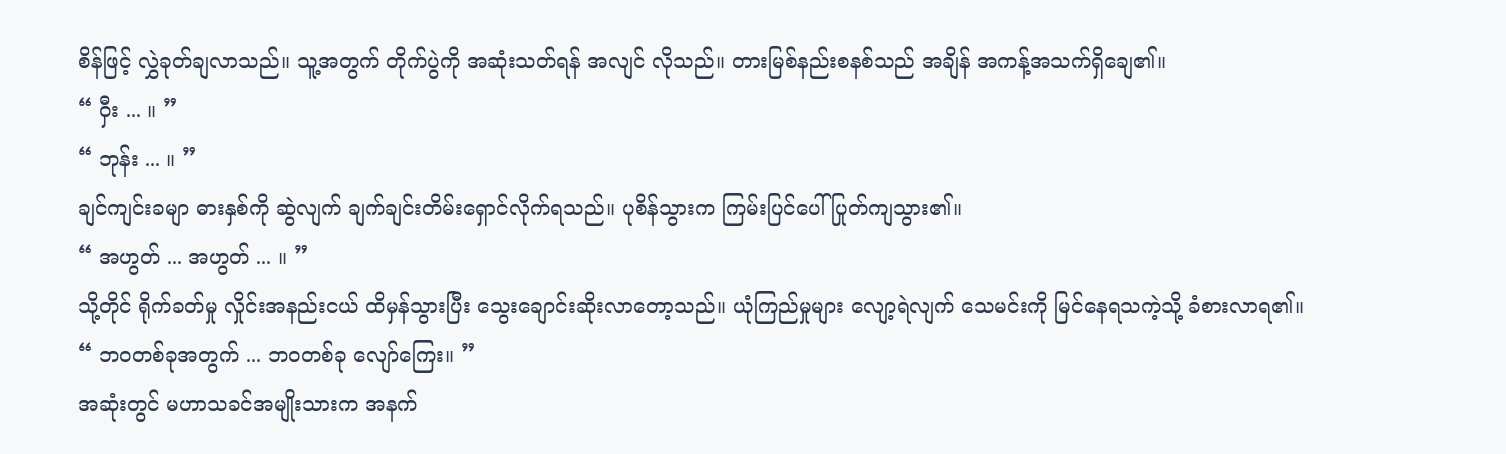စိန်ဖြင့် လွှဲခုတ်ချလာသည်။ သူ့အတွက် တိုက်ပွဲကို အဆုံးသတ်ရန် အလျင် လိုသည်။ တားမြစ်နည်းစနစ်သည် အချိန် အကန့်အသက်ရှိချေ၏။
“ ဝှီး ... ။ ”
“ ဘုန်း ... ။ ”
ချင်ကျင်းခမျာ ဓားနှစ်ကို ဆွဲလျက် ချက်ချင်းတိမ်းရှောင်လိုက်ရသည်။ ပုစိန်သွားက ကြမ်းပြင်ပေါ် ပြုတ်ကျသွား၏။
“ အဟွတ် ... အဟွတ် ... ။ ”
သို့တိုင် ရိုက်ခတ်မှု လှိုင်းအနည်းငယ် ထိမှန်သွားပြီး သွေးချောင်းဆိုးလာတော့သည်။ ယုံကြည်မှုများ လျော့ရဲလျက် သေမင်းကို မြင်နေရသကဲ့သို့ ခံစားလာရ၏။
“ ဘဝတစ်ခုအတွက် ... ဘဝတစ်ခု လျော်ကြေး။ ”
အဆုံးတွင် မဟာသခင်အမျိုးသားက အနက်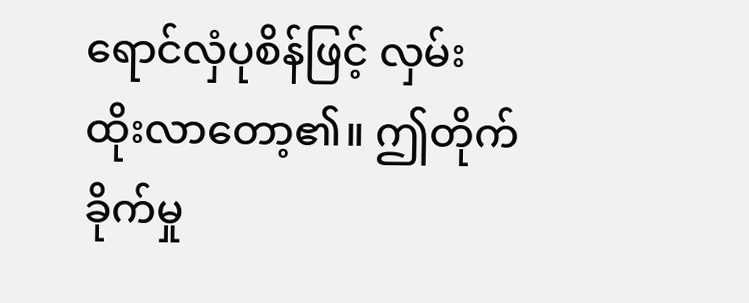ရောင်လှံပုစိန်ဖြင့် လှမ်းထိုးလာတော့၏။ ဤတိုက်ခိုက်မှု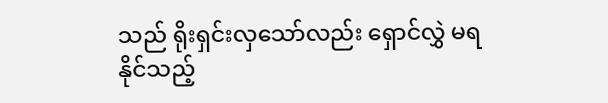သည် ရိုးရှင်းလှသော်လည်း ရှောင်လွှဲ မရနိုင်သည့်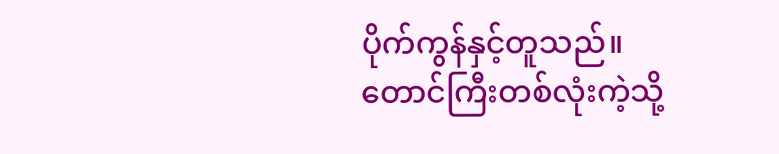ပိုက်ကွန်နှင့်တူသည်။
တောင်ကြီးတစ်လုံးကဲ့သို့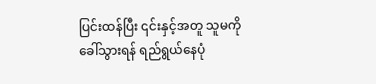ပြင်းထန်ပြီး ၎င်းနှင့်အတူ သူမကိုခေါ်သွားရန် ရည်ရွယ်နေပုံ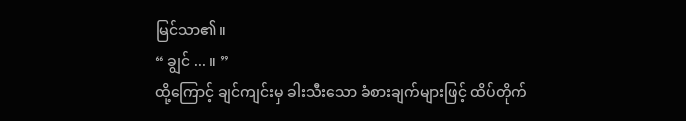မြင်သာ၏။
“ ချွင် ... ။ ”
ထို့ကြောင့် ချင်ကျင်းမှ ခါးသီးသော ခံစားချက်များဖြင့် ထိပ်တိုက်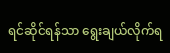ရင်ဆိုင်ရန်သာ ရွေးချယ်လိုက်ရ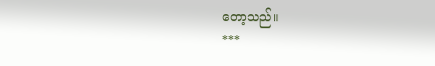တော့သည်။
***